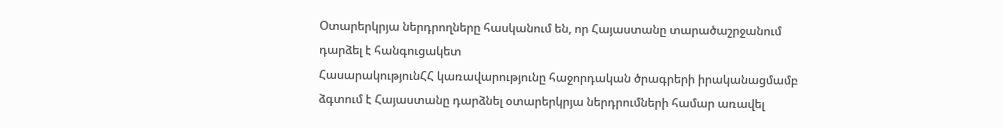Օտարերկրյա ներդրողները հասկանում են, որ Հայաստանը տարածաշրջանում դարձել է հանգուցակետ
ՀասարակությունՀՀ կառավարությունը հաջորդական ծրագրերի իրականացմամբ ձգտում է Հայաստանը դարձնել օտարերկրյա ներդրումների համար առավել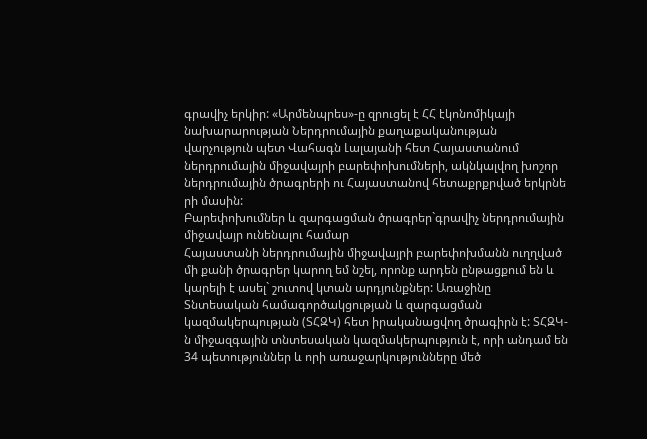գրավիչ երկիր: «Արմենպրես»-ը զրուցել է ՀՀ էկոնոմիկայի նախարարության Ներդրումային քաղաքականության վարչություն պետ Վահագն Լալայանի հետ Հայաստանում ներդրումային միջավայրի բարեփոխումների, ակնկալվող խոշոր ներդրումային ծրագրերի ու Հայաստանով հետաքրքրված երկրնե րի մասին:
Բարեփոխումներ և զարգացման ծրագրեր`գրավիչ ներդրումային միջավայր ունենալու համար
Հայաստանի ներդրումային միջավայրի բարեփոխմանն ուղղված մի քանի ծրագրեր կարող եմ նշել, որոնք արդեն ընթացքում են և կարելի է ասել` շուտով կտան արդյունքներ: Առաջինը Տնտեսական համագործակցության և զարգացման կազմակերպության (ՏՀԶԿ) հետ իրականացվող ծրագիրն է: ՏՀԶԿ-ն միջազգային տնտեսական կազմակերպություն է, որի անդամ են 34 պետություններ և որի առաջարկությունները մեծ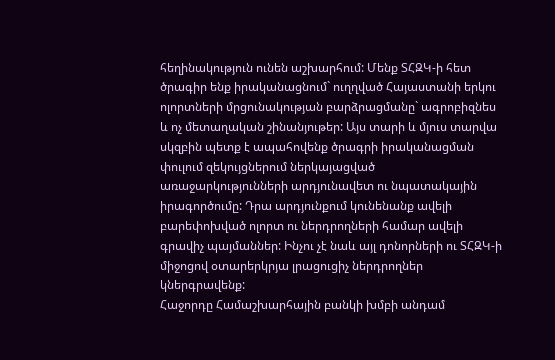հեղինակություն ունեն աշխարհում: Մենք ՏՀԶԿ-ի հետ ծրագիր ենք իրականացնում` ուղղված Հայաստանի երկու ոլորտների մրցունակության բարձրացմանը` ագրոբիզնես և ոչ մետաղական շինանյութեր: Այս տարի և մյուս տարվա սկզբին պետք է ապահովենք ծրագրի իրականացման փուլում զեկույցներում ներկայացված առաջարկությունների արդյունավետ ու նպատակային իրագործումը: Դրա արդյունքում կունենանք ավելի բարեփոխված ոլորտ ու ներդրողների համար ավելի գրավիչ պայմաններ: Ինչու չէ նաև այլ դոնորների ու ՏՀԶԿ-ի միջոցով օտարերկրյա լրացուցիչ ներդրողներ կներգրավենք:
Հաջորդը Համաշխարհային բանկի խմբի անդամ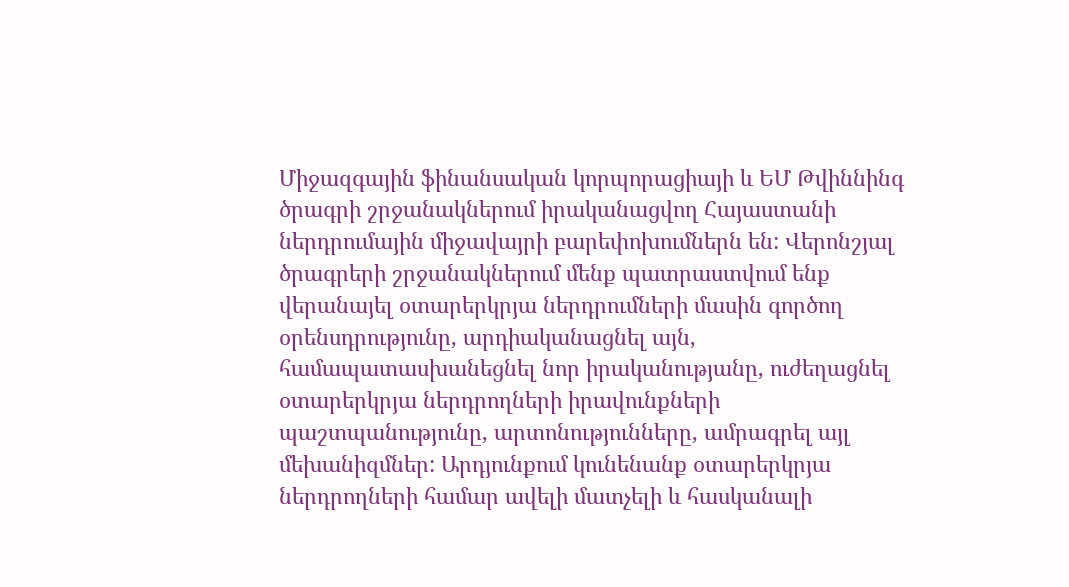Միջազգային ֆինանսական կորպորացիայի և ԵՄ Թվիննինգ ծրագրի շրջանակներում իրականացվող Հայաստանի ներդրումային միջավայրի բարեփոխումներն են: Վերոնշյալ ծրագրերի շրջանակներում մենք պատրաստվում ենք վերանայել օտարերկրյա ներդրումների մասին գործող օրենսդրությունը, արդիականացնել այն, համապատասխանեցնել նոր իրականությանը, ուժեղացնել օտարերկրյա ներդրողների իրավունքների պաշտպանությունը, արտոնությունները, ամրագրել այլ մեխանիզմներ: Արդյունքում կունենանք օտարերկրյա ներդրողների համար ավելի մատչելի և հասկանալի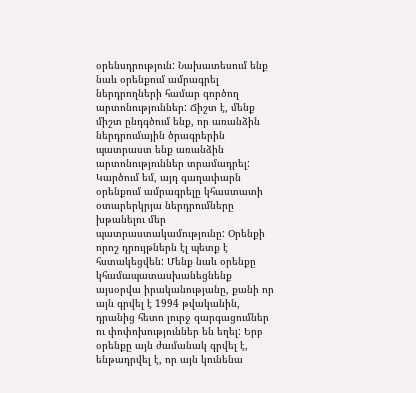օրենսդրություն: Նախատեսում ենք նաև օրենքում ամրագրել ներդրողների համար գործող արտոնություններ: Ճիշտ է, մենք միշտ ընդգծում ենք, որ առանձին ներդրումային ծրագրերին պատրաստ ենք առանձին արտոնություններ տրամադրել: Կարծում եմ, այդ գաղափարն օրենքում ամրագրելը կհաստատի օտարերկրյա ներդրումները խթանելու մեր պատրաստակամությունը: Օրենքի որոշ դրույթներն էլ պետք է հստակեցվեն: Մենք նաև օրենքը կհամապատասխանեցնենք այսօրվա իրականությանը, քանի որ այն գրվել է 1994 թվականին, դրանից հետո լուրջ զարգացումներ ու փոփոխություններ են եղել: Երբ օրենքը այն ժամանակ գրվել է, ենթադրվել է, որ այն կունենա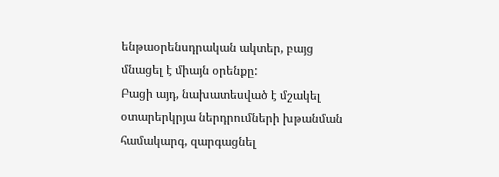ենթաօրենսդրական ակտեր, բայց մնացել է միայն օրենքը:
Բացի այդ, նախատեսված է մշակել օտարերկրյա ներդրումների խթանման համակարգ, զարգացնել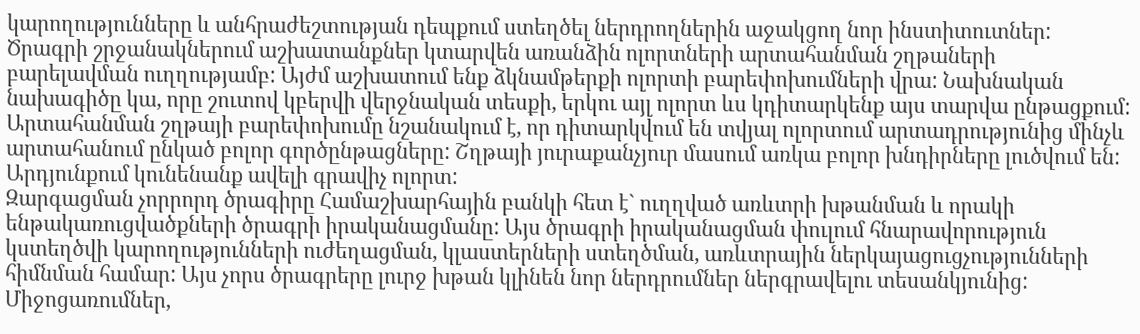կարողությունները և անհրաժեշտության դեպքում ստեղծել ներդրողներին աջակցող նոր ինստիտուտներ:
Ծրագրի շրջանակներում աշխատանքներ կտարվեն առանձին ոլորտների արտահանման շղթաների բարելավման ուղղությամբ: Այժմ աշխատում ենք ձկնամթերքի ոլորտի բարեփոխումների վրա: Նախնական նախագիծը կա, որը շուտով կբերվի վերջնական տեսքի, երկու այլ ոլորտ ևս կդիտարկենք այս տարվա ընթացքում: Արտահանման շղթայի բարեփոխումը նշանակում է, որ դիտարկվում են տվյալ ոլորտում արտադրությունից մինչև արտահանում ընկած բոլոր գործընթացները: Շղթայի յուրաքանչյուր մասում առկա բոլոր խնդիրները լուծվում են: Արդյունքում կունենանք ավելի գրավիչ ոլորտ:
Զարգացման չորրորդ ծրագիրը Համաշխարհային բանկի հետ է` ուղղված առևտրի խթանման և որակի ենթակառուցվածքների ծրագրի իրականացմանը: Այս ծրագրի իրականացման փուլում հնարավորություն կստեղծվի կարողությունների ուժեղացման, կլաստերների ստեղծման, առևտրային ներկայացուցչությունների հիմնման համար: Այս չորս ծրագրերը լուրջ խթան կլինեն նոր ներդրումներ ներգրավելու տեսանկյունից:
Միջոցառումներ,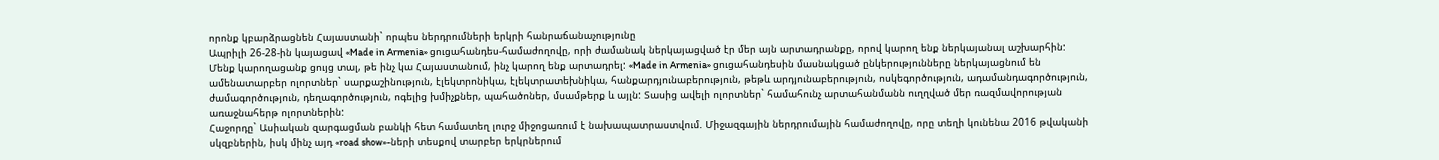որոնք կբարձրացնեն Հայաստանի` որպես ներդրումների երկրի հանրաճանաչությունը
Ապրիլի 26-28-ին կայացավ «Made in Armenia» ցուցահանդես-համաժողովը, որի ժամանակ ներկայացված էր մեր այն արտադրանքը, որով կարող ենք ներկայանալ աշխարհին: Մենք կարողացանք ցույց տալ, թե ինչ կա Հայաստանում, ինչ կարող ենք արտադրել: «Made in Armenia» ցուցահանդեսին մասնակցած ընկերությունները ներկայացնում են ամենատարբեր ոլորտներ` սարքաշինություն, էլեկտրոնիկա, էլեկտրատեխնիկա, հանքարդյունաբերություն, թեթև արդյունաբերություն, ոսկեգործություն, ադամանդագործություն, ժամագործություն, դեղագործություն, ոգելից խմիչքներ, պահածոներ, մսամթերք և այլն: Տասից ավելի ոլորտներ` համահունչ արտահանմանն ուղղված մեր ռազմավորության առաջնահերթ ոլորտներին:
Հաջորդը` Ասիական զարգացման բանկի հետ համատեղ լուրջ միջոցառում է նախապատրաստվում. Միջազգային ներդրումային համաժողովը, որը տեղի կունենա 2016 թվականի սկզբներին, իսկ մինչ այդ «road show»-ների տեսքով տարբեր երկրներում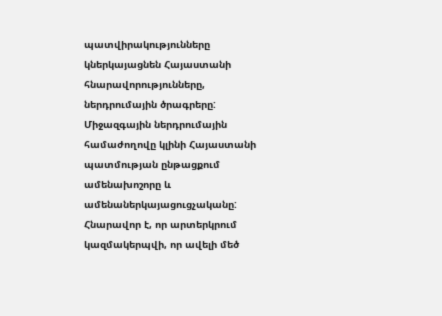պատվիրակությունները կներկայացնեն Հայաստանի հնարավորությունները, ներդրումային ծրագրերը: Միջազգային ներդրումային համաժողովը կլինի Հայաստանի պատմության ընթացքում ամենախոշորը և ամենաներկայացուցչականը: Հնարավոր է, որ արտերկրում կազմակերպվի, որ ավելի մեծ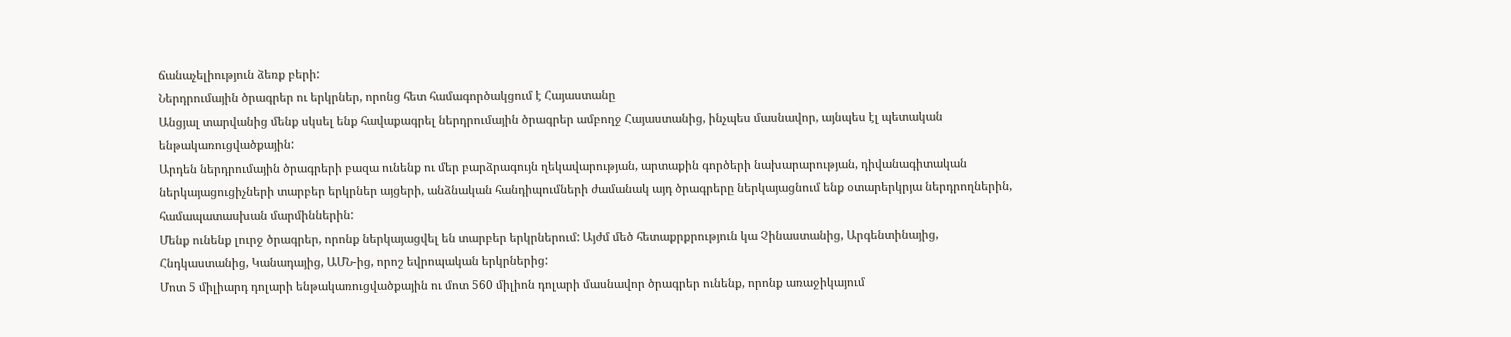ճանաչելիություն ձեռք բերի:
Ներդրումային ծրագրեր ու երկրներ, որոնց հետ համագործակցում է Հայաստանը
Անցյալ տարվանից մենք սկսել ենք հավաքագրել ներդրումային ծրագրեր ամբողջ Հայաստանից, ինչպես մասնավոր, այնպես էլ պետական ենթակառուցվածքային:
Արդեն ներդրումային ծրագրերի բազա ունենք ու մեր բարձրագույն ղեկավարության, արտաքին գործերի նախարարության, դիվանագիտական ներկայացուցիչների տարբեր երկրներ այցերի, անձնական հանդիպումների ժամանակ այդ ծրագրերը ներկայացնում ենք օտարերկրյա ներդրողներին, համապատասխան մարմիններին:
Մենք ունենք լուրջ ծրագրեր, որոնք ներկայացվել են տարբեր երկրներում: Այժմ մեծ հետաքրքրություն կա Չինաստանից, Արգենտինայից, Հնդկաստանից, Կանադայից, ԱՄՆ-ից, որոշ եվրոպական երկրներից:
Մոտ 5 միլիարդ դոլարի ենթակառուցվածքային ու մոտ 560 միլիոն դոլարի մասնավոր ծրագրեր ունենք, որոնք առաջիկայում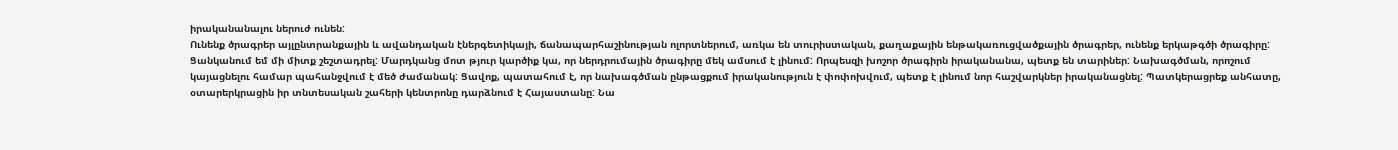իրականանալու ներուժ ունեն:
Ունենք ծրագրեր այլընտրանքային և ավանդական էներգետիկայի, ճանապարհաշինության ոլորտներում, առկա են տուրիստական, քաղաքային ենթակառուցվածքային ծրագրեր, ունենք երկաթգծի ծրագիրը:
Ցանկանում եմ մի միտք շեշտադրել: Մարդկանց մոտ թյուր կարծիք կա, որ ներդրումային ծրագիրը մեկ ամսում է լինում: Որպեսզի խոշոր ծրագիրն իրականանա, պետք են տարիներ: Նախագծման, որոշում կայացնելու համար պահանջվում է մեծ ժամանակ: Ցավոք, պատահում է, որ նախագծման ընթացքում իրականություն է փոփոխվում, պետք է լինում նոր հաշվարկներ իրականացնել: Պատկերացրեք անհատը, օտարերկրացին իր տնտեսական շահերի կենտրոնը դարձնում է Հայաստանը: Նա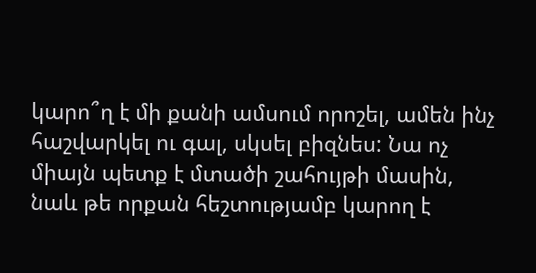կարո՞ղ է մի քանի ամսում որոշել, ամեն ինչ հաշվարկել ու գալ, սկսել բիզնես: Նա ոչ միայն պետք է մտածի շահույթի մասին, նաև թե որքան հեշտությամբ կարող է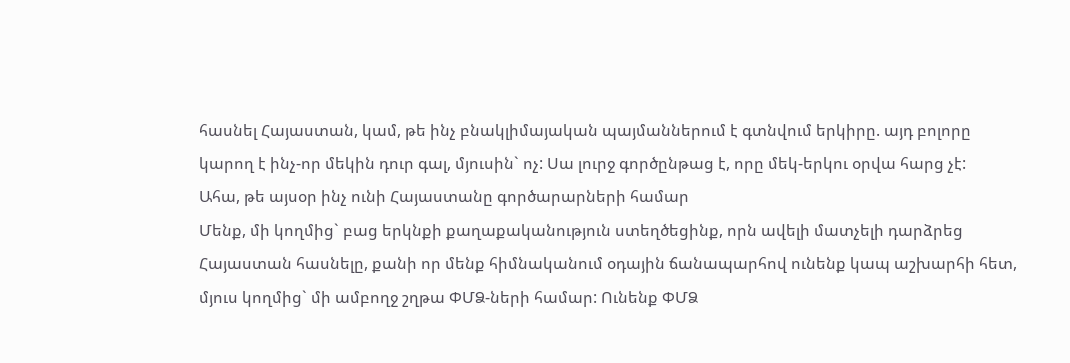հասնել Հայաստան, կամ, թե ինչ բնակլիմայական պայմաններում է գտնվում երկիրը. այդ բոլորը կարող է ինչ-որ մեկին դուր գալ, մյուսին` ոչ: Սա լուրջ գործընթաց է, որը մեկ-երկու օրվա հարց չէ:
Ահա, թե այսօր ինչ ունի Հայաստանը գործարարների համար
Մենք, մի կողմից` բաց երկնքի քաղաքականություն ստեղծեցինք, որն ավելի մատչելի դարձրեց Հայաստան հասնելը, քանի որ մենք հիմնականում օդային ճանապարհով ունենք կապ աշխարհի հետ, մյուս կողմից` մի ամբողջ շղթա ՓՄՁ-ների համար: Ունենք ՓՄՁ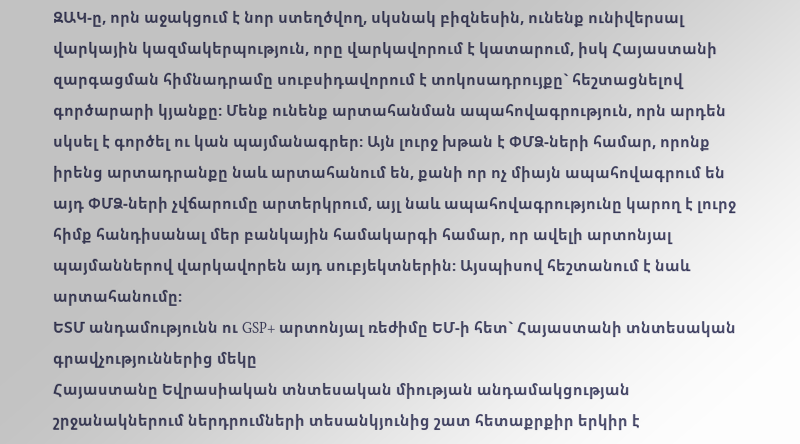ԶԱԿ-ը, որն աջակցում է նոր ստեղծվող, սկսնակ բիզնեսին, ունենք ունիվերսալ վարկային կազմակերպություն, որը վարկավորում է կատարում, իսկ Հայաստանի զարգացման հիմնադրամը սուբսիդավորում է տոկոսադրույքը` հեշտացնելով գործարարի կյանքը: Մենք ունենք արտահանման ապահովագրություն, որն արդեն սկսել է գործել ու կան պայմանագրեր: Այն լուրջ խթան է ՓՄՁ-ների համար, որոնք իրենց արտադրանքը նաև արտահանում են, քանի որ ոչ միայն ապահովագրում են այդ ՓՄՁ-ների չվճարումը արտերկրում, այլ նաև ապահովագրությունը կարող է լուրջ հիմք հանդիսանալ մեր բանկային համակարգի համար, որ ավելի արտոնյալ պայմաններով վարկավորեն այդ սուբյեկտներին: Այսպիսով հեշտանում է նաև արտահանումը:
ԵՏՄ անդամությունն ու GSP+ արտոնյալ ռեժիմը ԵՄ-ի հետ` Հայաստանի տնտեսական գրավչություններից մեկը
Հայաստանը Եվրասիական տնտեսական միության անդամակցության շրջանակներում ներդրումների տեսանկյունից շատ հետաքրքիր երկիր է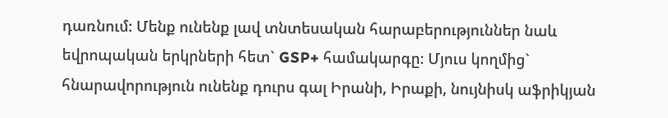դառնում: Մենք ունենք լավ տնտեսական հարաբերություններ նաև եվրոպական երկրների հետ` GSP+ համակարգը: Մյուս կողմից` հնարավորություն ունենք դուրս գալ Իրանի, Իրաքի, նույնիսկ աֆրիկյան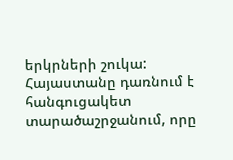երկրների շուկա: Հայաստանը դառնում է հանգուցակետ տարածաշրջանում, որը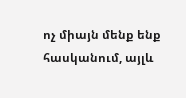ոչ միայն մենք ենք հասկանում, այլև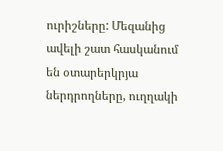ուրիշները: Մեզանից ավելի շատ հասկանում են օտարերկրյա ներդրողները, ուղղակի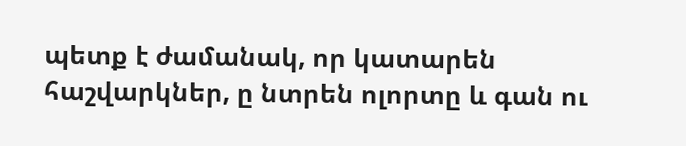պետք է ժամանակ, որ կատարեն հաշվարկներ, ը նտրեն ոլորտը և գան ու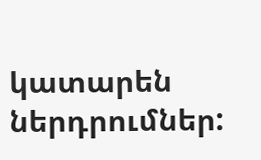կատարեն ներդրումներ: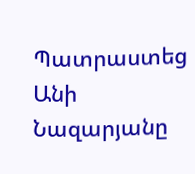Պատրաստեց Անի Նազարյանը